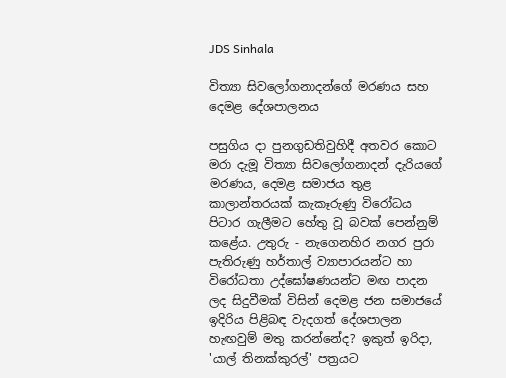JDS Sinhala

විත්‍යා සිවලෝගනාදන්ගේ මරණය සහ දෙමළ දේශපාලනය

පසුගිය දා පුනගුඩතිවුහිදී අතවර කොට මරා දැමූ විත්‍යා සිවලෝගනාදන් දැරියගේ මරණය, දෙමළ සමාජය තුළ කාලාන්තරයක් කැකෑරුණු විරෝධය පිටාර ගැලීමට හේතු වූ බවක් පෙන්නුම් කළේය. උතුරු - නැගෙනහිර නගර පුරා පැතිරුණු හර්තාල් ව්‍යාපාරයන්ට හා විරෝධතා උද්ඝෝෂණයන්ට මඟ පාදන ලද සිදුවීමක් විසින් දෙමළ ජන සමාජයේ ඉදිරිය පිළිබඳ වැදගත් දේශපාලන හැඟවුම් මතු කරන්නේද? ඉකුත් ඉරිදා, 'යාල් තිනක්කුරල්' පත්‍රයට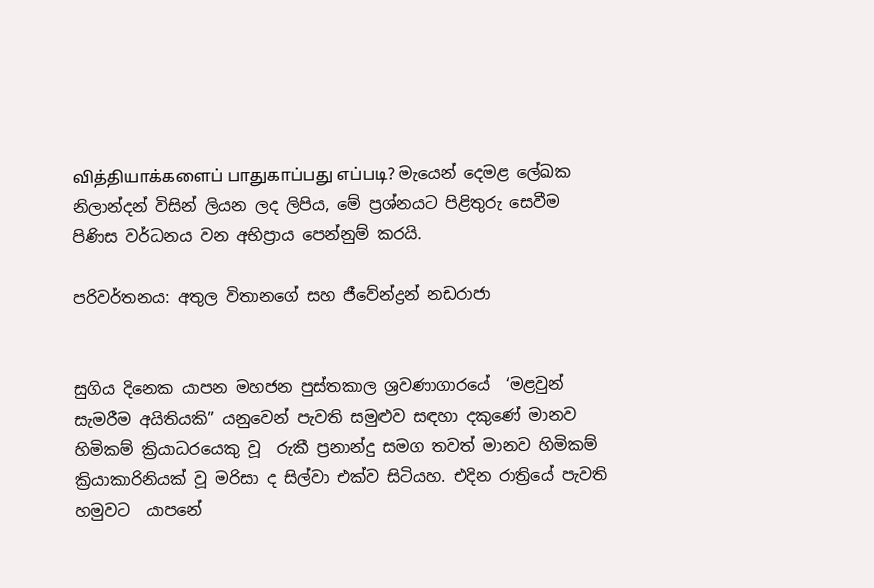வித்தியாக்களைப் பாதுகாப்பது எப்படி? මැයෙන් දෙමළ ලේඛක නිලාන්දන් විසින් ලියන ලද ලිපිය, මේ ප්‍රශ්නයට පිළිතුරු සෙවීම පිණිස වර්ධනය වන අභිප්‍රාය පෙන්නුම් කරයි.

පරිවර්තනය: අතුල විතානගේ සහ ජීවේන්ද්‍රන් නඩරාජා


සුගිය දිනෙක යාපන මහජන පුස්තකාල ශ්‍රවණාගාරයේ  ‘මළවුන් සැමරීම අයිතියකි” යනුවෙන් පැවති සමුළුව සඳහා දකුණේ මානව හිමිකම් ක්‍රියාධරයෙකු වූ  රුකී ප්‍රනාන්දු සමග තවත් මානව හිමිකම් ක්‍රියාකාරිනියක් වූ මරිසා ද සිල්වා එක්ව සිටියහ. එදින රාත්‍රියේ පැවති  හමුවට  යාපනේ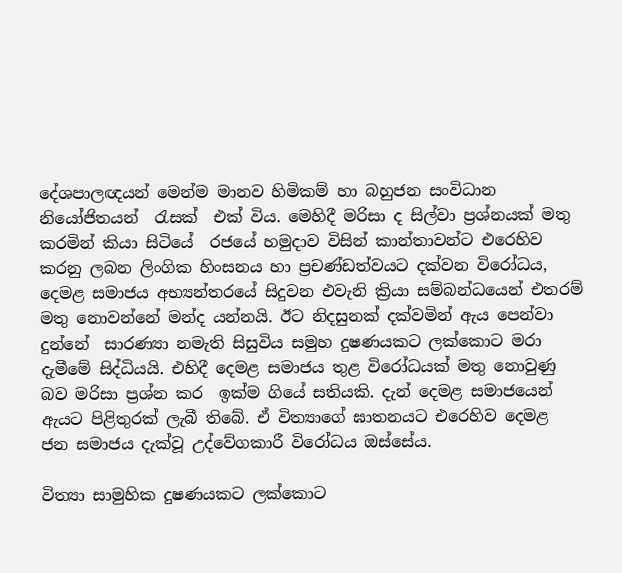දේශපාලඥයන් මෙන්ම මානව හිමිකම් හා බහුජන සංවිධාන නියෝජිතයන්  රැසක්  එක් විය. මෙහිදී මරිසා ද සිල්වා ප්‍රශ්නයක් මතු කරමින් කියා සිටියේ  රජයේ හමුදාව විසින් කාන්තාවන්ට එරෙහිව කරනු ලබන ලිංගික හිංසනය හා ප්‍රචණ්ඩත්වයට දක්වන විරෝධය, දෙමළ සමාජය අභ්‍යන්තරයේ සිදුවන එවැනි ක්‍රියා සම්බන්ධයෙන් එතරම් මතු නොවන්නේ මන්ද යන්නයි. ඊට නිදසුනක් දක්වමින් ඇය පෙන්වා දුන්නේ  සාරණ්‍යා නමැති සිසුවිය සමුහ දුෂණයකට ලක්කොට මරා දැමීමේ සිද්ධියයි. එහිදී දෙමළ සමාජය තුළ විරෝධයක් මතු නොවුණු බව මරිසා ප්‍රශ්න කර  ඉක්ම ගියේ සතියකි. දැන් දෙමළ සමාජයෙන් ඇයට පිළිතුරක් ලැබී තිබේ. ඒ විත්‍යාගේ ඝාතනයට එරෙහිව දෙමළ  ජන සමාජය දැක්වූ උද්වේගකාරී විරෝධය ඔස්සේය.

විත්‍යා සාමුහික දුෂණයකට ලක්කොට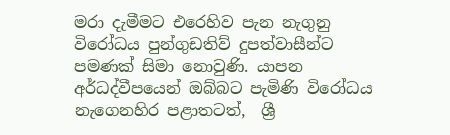මරා දැමීමට එරෙහිව පැන නැගුනු විරෝධය පුන්ගුඩතිව් දුපත්වාසීන්ට පමණක් සිමා නොවුණි. යාපන අර්ධද්වීපයෙන් ඔබ්බට පැමිණි විරෝධය නැගෙනහිර පළාතටත්,  ශ්‍රී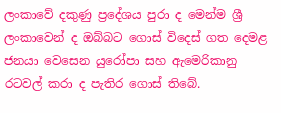ලංකාවේ දකුණු ප්‍රදේශය පුරා ද මෙන්ම ශ්‍රී ලංකාවෙන් ද ඔබ්බට ගොස් විදෙස් ගත දෙමළ ජනයා වෙසෙන යුරෝපා සහ ඇමෙරිකානු රටවල් කරා ද පැතිර ගොස් තිබේ.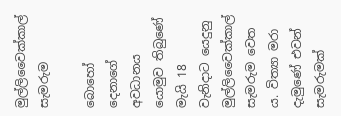මුල්ලිවෛක්කාල් සැමරුම

බොහෝ දෙනාගේ අවධානය යොමුව තිබුණේ මැයි 18 වැනිදාට යෙදුනු මුල්ලිවෛක්කාල් සැමරුම වෙත ය. විත්‍යා‍ මරා දැමුණේ එවන් සැමරුමක්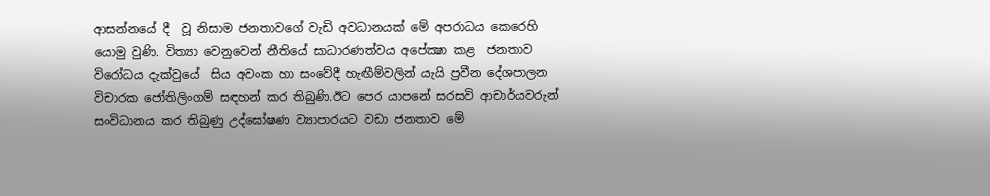ආසන්නයේ දී  වූ නිසාම ජනතාවගේ වැඩි අවධානයක් මේ අපරාධය කෙරෙහි යොමු වුණි. විත්‍යා වෙනුවෙන් නීතියේ සාධාරණත්වය අපේක්‍ෂා කළ  ජනතාව විරෝධය දැක්වුයේ  සිය අවංක හා සංවේදී හැඟීම්වලින් යැයි ප්‍රවීන දේශපාලන විචාරක ජෝතිලිංගම් සඳහන් කර තිබුණි.ඊට පෙර යාපනේ සරසවි ආචාර්යවරුන් සංවිධානය කර තිබුණු උද්ඝෝෂණ ව්‍යාපාරයට වඩා ජනතාව මේ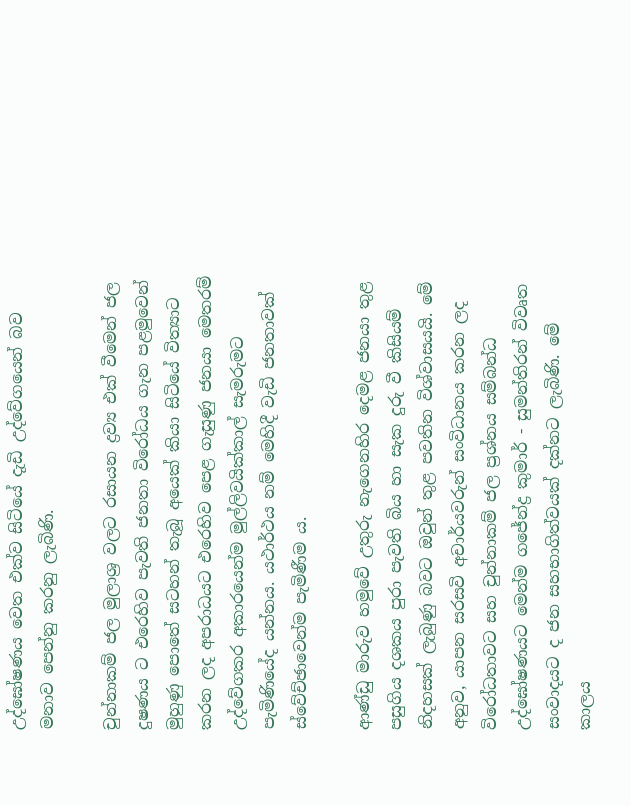උද්ඝෝෂණය වෙත එක්ව සිටියේ දැඩි උද්වේගයෙන් බව මනාව පෙන්නු කරනු ලැබිණි.

චුන්නාකම් ජල මුලාශ්‍ර වලට රසායන ද්‍රව්‍ය එක් වීමෙන් ජල දුෂණය ට එරෙහිව පැවති ජනතා විරෝධය ගැන පළමුවෙන් මුහුණු පොතේ සටහන් තැබූ අයෙක් කියා සිටියේ විත්‍යාට කරන ලද අපරාධයට එරෙහිව පෙළ ගැසුණු ජනයා මෙතරම් උද්වේගකර අකාරයෙන්ම මුල්ලිවයික්කාල් සැමරුමට පැමිණියේද යන්නය. යථාර්ථය නම් මෙහිදී වැඩි ජනතාවක්  ස්වේච්ඡාවෙන්ම පැමිණීම ය.

ආණ්ඩු මාරුව හමුවේ උතුරු නැගෙනහිර දෙමළ ජනයා තුළ පසුගිය දශකය පුරා පැවති බිය හා සැක දුරු වී කිසියම් නිදහසක් ලැබුණු බවට ඔවුන් තුළ පවතින විශ්වාසයයි. මේ අනුව, යාපන සරසවි අචාර්යවරුන් සංවිධානය කරන ලද විරෝධතාවට සහ චුන්නාකම් ජල ප්‍රශ්නය සම්බන්ධ උද්ඝෝෂණයට මෙන්ම ගජේන්ද්‍ර කුමාර් - සුමන්තිරන් විවෘත සංවාදයට ද ජන සහභාගිත්වයක් දක්නට ලැබිණි. මේ කාලය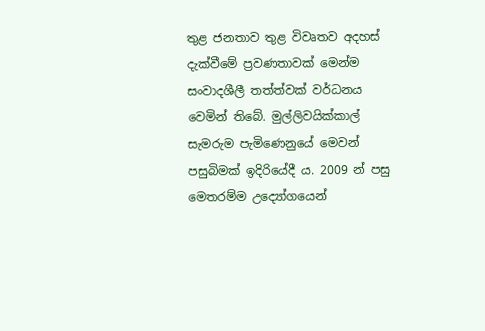තුළ ජනතාව තුළ විවෘතව අදහස් දැක්වීමේ ප්‍රවණතාවක් මෙන්ම සංවාදශීලී තත්ත්වක් වර්ධනය වෙමින් තිබේ. මුල්ලිවයික්කාල් සැමරුම පැමිණෙනුයේ මෙවන් පසුබිමක් ඉදිරියේදී ය. 2009 න් පසු මෙතරම්ම උද්‍යෝගයෙන්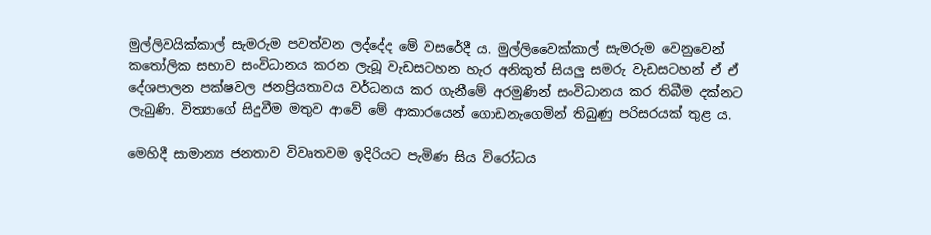මුල්ලිවයික්කාල් සැමරුම පවත්වන ලද්දේද මේ වසරේදී ය. මුල්ලිවෛක්කාල් සැමරුම වෙනුවෙන් කතෝලික සභාව සංවිධානය කරන ලැබූ වැඩසටහන හැර අනිකුත් සියලු සමරු වැඩසටහන් ඒ ඒ දේශපාලන පක්ෂවල ජනප්‍රියතාවය වර්ධනය කර ගැනීමේ අරමුණින් සංවිධානය කර තිබීම දක්නට ලැබුණි. විත්‍යාගේ සිදුවීම මතුව ආවේ මේ ආකාරයෙන් ගොඩනැගෙමින් තිබුණු පරිසරයක් තුළ ය.

මෙහිදී සාමාන්‍ය ජනතාව විවෘතවම ඉදිරියට පැමිණ සිය විරෝධය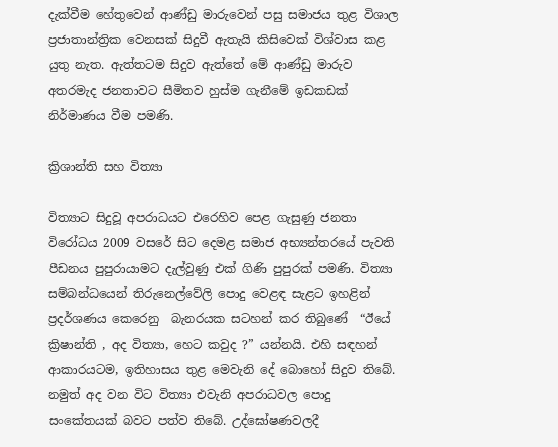දැක්වීම හේතුවෙන් ආණ්ඩු මාරුවෙන් පසු සමාජය තුළ විශාල ප්‍රජාතාන්ත්‍රික වෙනසක් සිදුවී ඇතැයි කිසිවෙක් විශ්වාස කළ යුතු නැත. ඇත්තටම සිදුව ඇත්තේ මේ ආණ්ඩු මාරුව අතරමැද ජනතාවට සීමිතව හුස්ම ගැනීමේ ඉඩකඩක් නිර්මාණය වීම පමණි.

ක්‍රිශාන්ති සහ විත්‍යා

විත්‍යාට සිදුවූ අපරාධයට එරෙහිව පෙළ ගැසුණු ජනතා විරෝධය 2009 වසරේ සිට දෙමළ සමාජ අභ්‍යන්තරයේ පැවති පීඩනය පුපුරායාමට දැල්වුණු එක් ගිණි පුපුරක් පමණි. විත්‍යා සම්බන්ධයෙන් තිරුනෙල්වේලි පොදු වෙළඳ සැළට ඉහළින් ප්‍රදර්ශණය කෙරෙනු  බැනරයක සටහන් කර තිබුණේ  “ඊයේ ක්‍රිෂාන්ති , අද විත්‍යා, හෙට කවුද ?” යන්නයි. එහි සඳහන් ආකාරයටම, ඉතිහාසය තුළ මෙවැනි දේ බොහෝ සිදුව තිබේ. නමුත් අද වන විට විත්‍යා එවැනි අපරාධවල පොදු සංකේතයක් බවට පත්ව තිබේ. උද්ඝෝෂණවලදී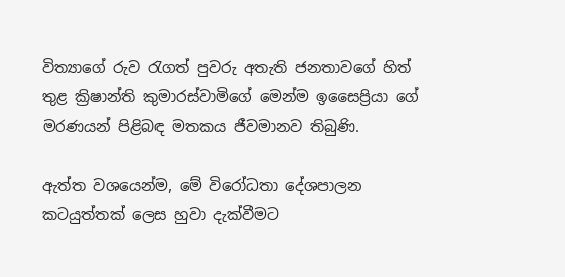විත්‍යාගේ රුව රැගත් පුවරු අතැති ජනතාවගේ හිත් තුළ ක්‍රිෂාන්ති කුමාරස්වාමිගේ මෙන්ම ඉසෛප්‍රියා ගේ මරණයන් පිළිබඳ මතකය ජීවමානව තිබුණි.

ඇත්ත වශයෙන්ම, මේ විරෝධතා දේශපාලන කටයුත්තක් ලෙස හුවා දැක්වීමට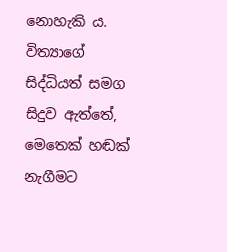නොහැකි ය. විත්‍යාගේ සිද්ධියත් සමග සිදුව ඇත්තේ, මෙතෙක් හඬක් නැගීමට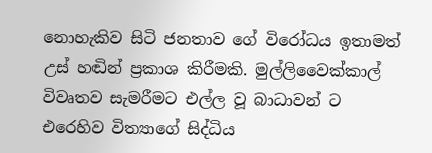නොහැකිව සිටි ජනතාව ගේ විරෝධය ඉතාමත් උස් හඬින් ප්‍රකාශ කිරීමකි. මුල්ලිවෛක්කාල් විවෘතව සැමරීමට එල්ල වූ බාධාවන් ට එරෙහිව විත්‍යාගේ සිද්ධිය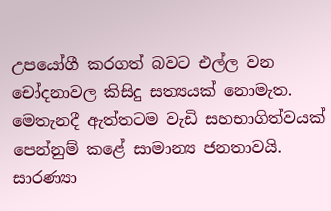උපයෝගී කරගත් බවට එල්ල වන චෝදනාවල කිසිදු සත්‍යයක් නොමැත. මෙතැනදී ඇත්තටම වැඩි සහභාගිත්වයක් පෙන්නුම් කළේ සාමාන්‍ය ජනතාවයි. සාරණ්‍යා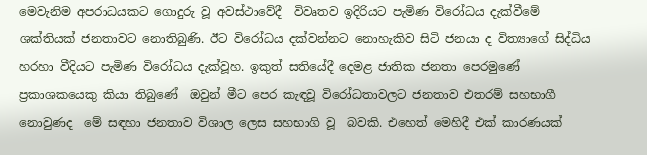මෙවැනිම අපරාධයකට ගොදුරු වූ අවස්ථාවේදී  විවෘතව ඉදිරියට පැමිණ විරෝධය දැක්වීමේ ශක්තියක් ජනතාවට නොතිබුණි. ඊට විරෝධය දක්වන්නට නොහැකිව සිටි ජනයා ද විත්‍යාගේ සිද්ධිය හරහා වීදියට පැමිණ විරෝධය දැක්වූහ. ඉකුත් සතියේදී දෙමළ ජාතික ජනතා පෙරමුණේ ප්‍රකාශකයෙකු කියා තිබුණේ  ඔවුන් මීට පෙර කැඳවූ විරෝධතාවලට ජනතාව එතරම් සහභාගී නොවුණද  මේ සඳහා ජනතාව විශාල ලෙස සහභාගි වූ  බවකි. එහෙත් මෙහිදී එක් කාරණයක්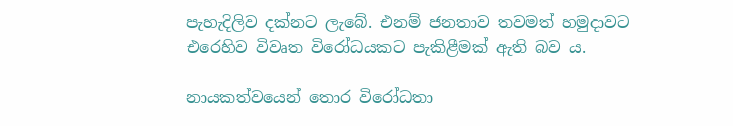පැහැදිලිව දක්නට ලැබේ. එනම් ජනතාව තවමත් හමුදාවට එරෙහිව විවෘත විරෝධයකට පැකිළීමක් ඇති බව ය.

නායකත්වයෙන් තොර විරෝධතා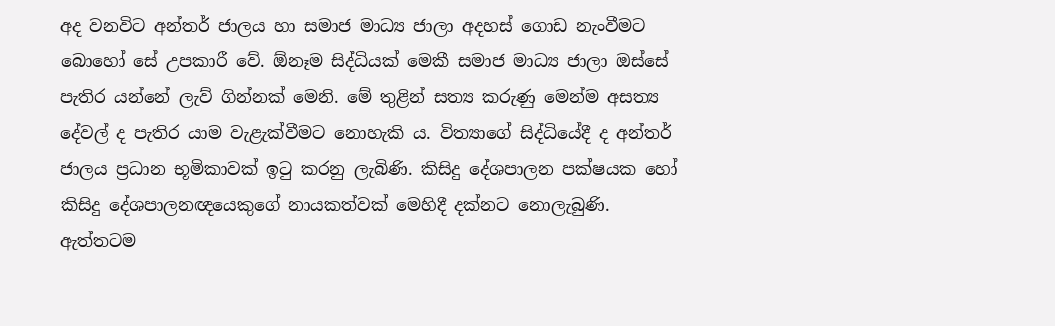අද වනවිට අන්තර් ජාලය හා සමාජ මාධ්‍ය ජාලා අදහස් ගොඩ නැංවීමට බොහෝ සේ උපකාරී වේ. ඕනෑම සිද්ධියක් මෙකී සමාජ මාධ්‍ය ජාලා ඔස්සේ පැතිර යන්නේ ලැව් ගින්නක් මෙනි. මේ තුළින් සත්‍ය කරුණු මෙන්ම අසත්‍ය දේවල් ද පැතිර යාම වැළැක්වීමට නොහැකි ය. විත්‍යාගේ සිද්ධියේදී ද අන්තර් ජාලය ප්‍රධාන භූමිකාවක් ඉටු කරනු ලැබිණි. කිසිදු දේශපාලන පක්ෂයක හෝ කිසිදු දේශපාලනඥයෙකුගේ නායකත්වක් මෙහිදී දක්නට නොලැබුණි. ඇත්තටම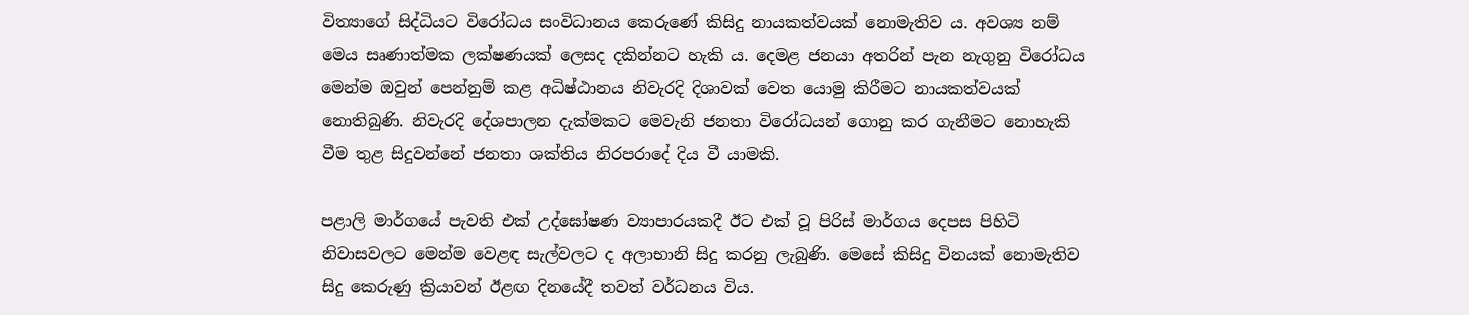විත්‍යාගේ සිද්ධියට විරෝධය සංවිධානය කෙරුණේ කිසිදු නායකත්වයක් නොමැතිව ය. අවශ්‍ය නම් මෙය සෘණාත්මක ලක්ෂණයක් ලෙසද දකින්නට හැකි ය. දෙමළ ජනයා අතරින් පැන නැගුනු විරෝධය මෙන්ම ඔවුන් පෙන්නුම් කළ අධිෂ්ඨානය නිවැරදි දිශාවක් වෙත යොමු කිරීමට නායකත්වයක් නොතිබුණි. නිවැරදි දේශපාලන දැක්මකට මෙවැනි ජනතා විරෝධයන් ගොනු කර ගැනීමට නොහැකි වීම තුළ සිදුවන්නේ ජනතා ශක්තිය නිරපරාදේ දිය වී යාමකි.

පළාලි මාර්ගයේ පැවති එක් උද්ඝෝෂණ ව්‍යාපාරයකදී ඊට එක් වූ පිරිස් මාර්ගය දෙපස පිහිටි නිවාසවලට මෙන්ම වෙළඳ සැල්වලට ද අලාභානි සිදු කරනු ලැබුණි. මෙසේ කිසිදු විනයක් නොමැතිව සිදු කෙරුණු ක්‍රියාවන් ඊළඟ දිනයේදී තවත් වර්ධනය විය.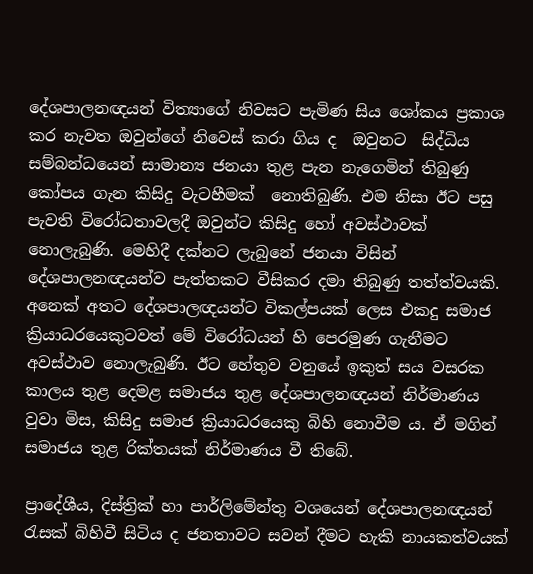දේශපාලනඥයන් විත්‍යාගේ නිවසට පැමිණ සිය ශෝකය ප්‍රකාශ කර නැවත ඔවුන්ගේ නිවෙස් කරා ගිය ද  ඔවුනට  සිද්ධිය සම්බන්ධයෙන් සාමාන්‍ය ජනයා තුළ පැන නැගෙමින් තිබුණු කෝපය ගැන කිසිදු වැටහීමක්  නොතිබුණි. එම නිසා ඊට පසු පැවති විරෝධතාවලදී ඔවුන්ට කිසිදු හෝ අවස්ථාවක් නොලැබුණි. මෙහිදී දක්නට ලැබුනේ ජනයා විසින් දේශපාලනඥයන්ව පැත්තකට වීසිකර දමා තිබුණු තත්ත්වයකි. අනෙක් අතට දේශපාලඥයන්ට විකල්පයක් ලෙස එකදු සමාජ ක්‍රියාධරයෙකුටවත් මේ විරෝධයන් හි පෙරමුණ ගැනීමට අවස්ථාව නොලැබුණි. ඊට හේතුව වනුයේ ඉකුත් සය වසරක කාලය තුළ දෙමළ සමාජය තුළ දේශපාලනඥයන් නිර්මාණය වුවා මිස, කිසිදු සමාජ ක්‍රියාධරයෙකු බිහි නොවීම ය. ඒ මගින් සමාජය තුළ රික්තයක් නිර්මාණය වී තිබේ.

ප්‍රාදේශීය, දිස්ත්‍රික් හා පාර්ලිමේන්තු වශයෙන් දේශපාලනඥයන් රැසක් බිහිවී සිටිය ද ජනතාවට සවන් දීමට හැකි නායකත්වයක්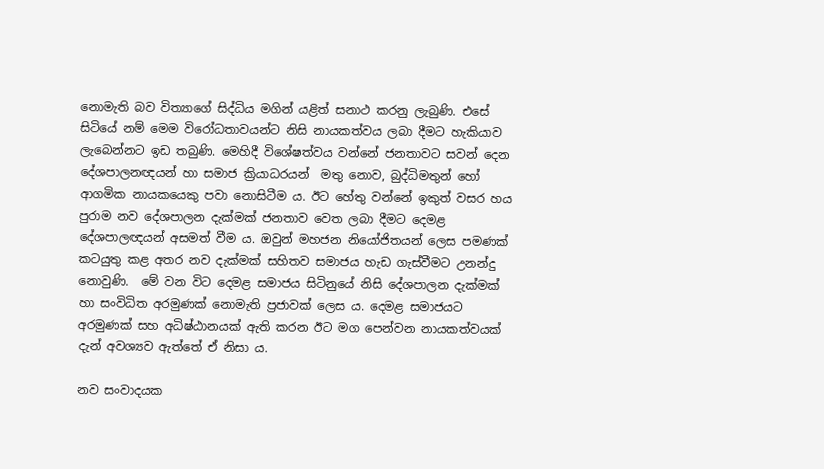නොමැති බව විත්‍යාගේ සිද්ධිය මගින් යළිත් සනාථ කරනු ලැබුණි. එසේ සිටියේ නම් මෙම විරෝධතාවයන්ට නිසි නායකත්වය ලබා දීමට හැකියාව ලැබෙන්නට ඉඩ තබුණි. මෙහිදී විශේෂත්වය වන්නේ ජනතාවට සවන් දෙන දේශපාලනඥයන් හා සමාජ ක්‍රියාධරයන්  මතු නොව, බුද්ධිමතුන් හෝ ආගමික නායකයෙකු පවා නොසිටීම ය. ඊට හේතු වන්නේ ඉකුත් වසර හය පුරාම නව දේශපාලන දැක්මක් ජනතාව වෙත ලබා දීමට දෙමළ දේශපාලඥයන් අසමත් වීම ය. ඔවුන් මහජන නියෝජිතයන් ලෙස පමණක් කටයුතු කළ අතර නව දැක්මක් සහිතව සමාජය හැඩ ගැස්වීමට උනන්දු නොවුණි.  මේ වන විට දෙමළ සමාජය සිටිනුයේ නිසි දේශපාලන දැක්මක් හා සංවිධිත අරමුණක් නොමැති ප්‍රජාවක් ලෙස ය. දෙමළ සමාජයට අරමුණක් සහ අධිෂ්ඨානයක් ඇති කරන ඊට මග පෙන්වන නායකත්වයක්  දැන් අවශ්‍යව ඇත්තේ ඒ නිසා ය.

නව සංවාදයක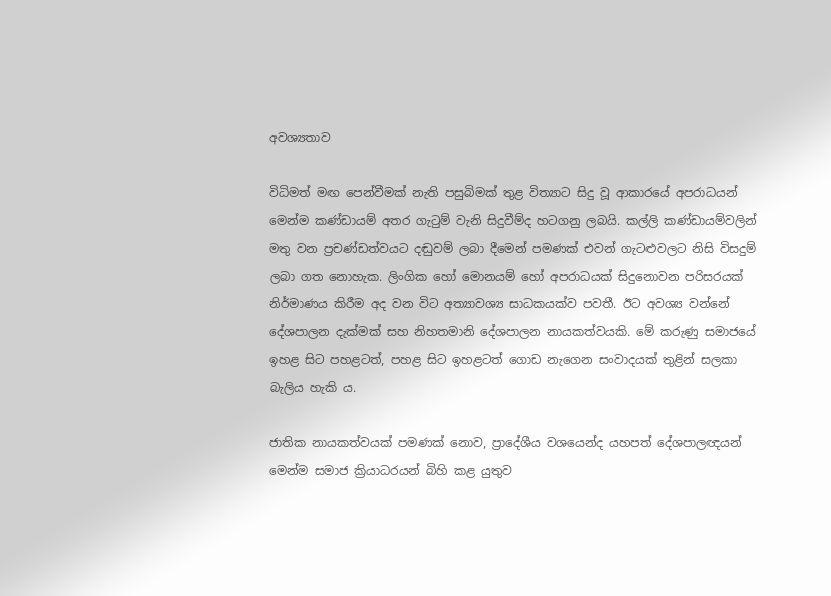අවශ්‍යතාව

විධිමත් මඟ පෙන්වීමක් නැති පසුබිමක් තුළ විත්‍යාට සිදු වූ ආකාරයේ අපරාධයන් මෙන්ම කණ්ඩායම් අතර ගැටුම් වැනි සිදුවීම්ද හටගනු ලබයි. කල්ලි කණ්ඩායම්වලින් මතු වන ප්‍රචණ්ඩත්වයට දඬුවම් ලබා දීමෙන් පමණක් එවන් ගැටළුවලට නිසි විසදුම් ලබා ගත නොහැක. ලිංගික හෝ මොනයම් හෝ අපරාධයක් සිදුනොවන පරිසරයක් නිර්මාණය කිරීම අද වන විට අත්‍යාවශ්‍ය සාධකයක්ව පවතී. ඊට අවශ්‍ය වන්නේ දේශපාලන දැක්මක් සහ නිහතමානි දේශපාලන නායකත්වයකි. මේ කරුණු සමාජයේ ඉහළ සිට පහළටත්, පහළ සිට ඉහළටත් ගොඩ නැ‍ගෙන සංවාදයක් තුළින් සලකා බැලිය හැකි ය.

ජාතික නායකත්වයක් පමණක් නොව, ප්‍රාදේශීය වශයෙන්ද යහපත් දේශපාලඥයන් මෙන්ම සමාජ ක්‍රියාධරයන් බිහි කළ යුතුව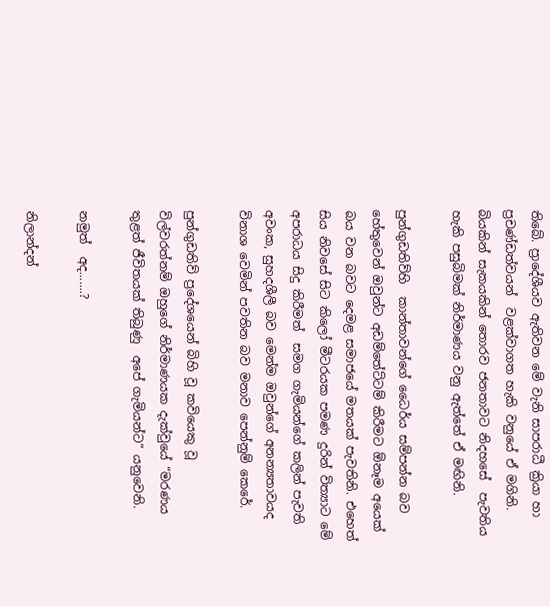තිබේ. ප්‍රාදේශීයව ඇතිවන මේ වැනි සාපරාධී ක්‍රියා හා ප්‍රචණ්ඩත්වයන්  වළක්වාගත හැකි වනුයේ ඒ මගිනි. බියකින් සැකයකින් තොරව ජනතාවට නිදහසේ  පැවතිය හැකි පසුබිමක් නිර්මාණය වනු ඇත්තේ ඒ මඟිනි.

පුන්ගුඩතිව්හි  කාන්තාවන්ගේ ධෛර්ය සම්පන්න බව හේතුවෙන් ඔවුන්ට අඩම්තේට්ටම් කිරීමට ඕනෑම අයෙක් බය වන බවට දෙමළ සමාජයේ මතයක් පැවතිනි. එහෙත් සිය නිවසේ සිට කිලෝ මීටරයක පමණ දුරින් විත්‍යාට මේ අපරාධය සිදු කිරීමත්  සමග ගැමියන්ගේ කලින් පැවති අවංක, සුහදශීලී බව මෙන්ම ඔවුන්ගේ අනන්‍යතාවයද විනාශ වෙමින් පවතින බව මනාව පෙන්නුම් කෙරේ.

පුන්ගුඩතිව් ප්‍රදේශයෙන් බිහි වූ කවියෙකු වූ  විල්වරත්නම් ඔහුගේ නිර්මාණයක දැක්වුයේ “මරණය තුළත් ජීවිතයක් තිබුණු  අපේ ගැමියන්ට” යනුවෙනි.

නමුත්  අද.......?

නිලාන්දන්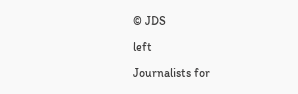© JDS

left

Journalists for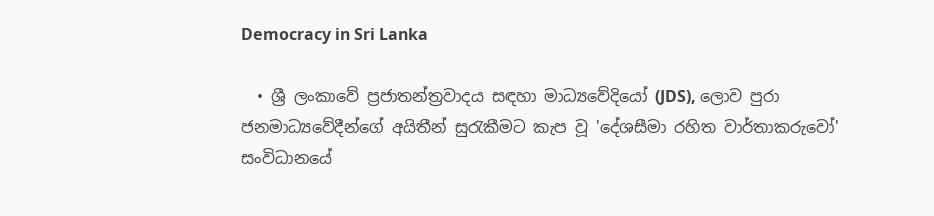Democracy in Sri Lanka

  • ශ්‍රී ලංකාවේ ප්‍රජාතන්ත්‍රවාදය සඳහා මාධ්‍යවේදියෝ (JDS), ලොව පුරා ජනමාධ්‍යවේදීන්ගේ අයිතීන් සුරැකීමට කැප වූ 'දේශසීමා රහිත වාර්තාකරුවෝ' සංවිධානයේ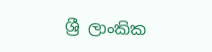ශ්‍රී ලාංකික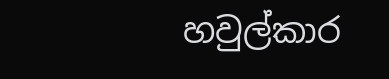හවුල්කාර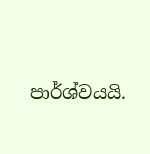පාර්ශ්වයයි.